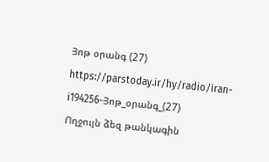Յոթ օրանգ (27)
https://parstoday.ir/hy/radio/iran-i194256-Յոթ_օրանգ_(27)
Ողջույն ձեզ թանկագին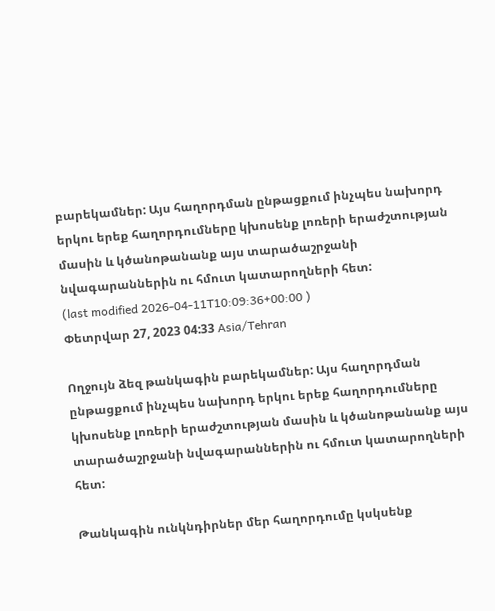բարեկամներ: Այս հաղորդման ընթացքում ինչպես նախորդ երկու երեք հաղորդումները կխոսենք լոռերի երաժշտության մասին և կծանոթանանք այս տարածաշրջանի նվագարաններին ու հմուտ կատարողների հետ:
(last modified 2026-04-11T10:09:36+00:00 )
Փետրվար 27, 2023 04:33 Asia/Tehran

Ողջույն ձեզ թանկագին բարեկամներ: Այս հաղորդման ընթացքում ինչպես նախորդ երկու երեք հաղորդումները կխոսենք լոռերի երաժշտության մասին և կծանոթանանք այս տարածաշրջանի նվագարաններին ու հմուտ կատարողների հետ:

Թանկագին ունկնդիրներ մեր հաղորդումը կսկսենք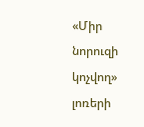«Միր նորուզի կոչվող» լոռերի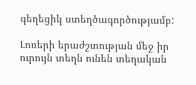գեղեցիկ ստեղծագործությամբ:

Լոռերի երաժշտության մեջ իր ուրույն տեղն ունեն տեղական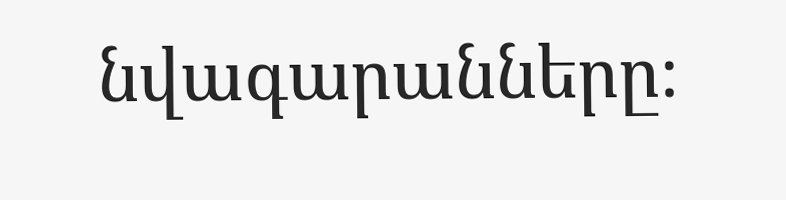նվագարանները։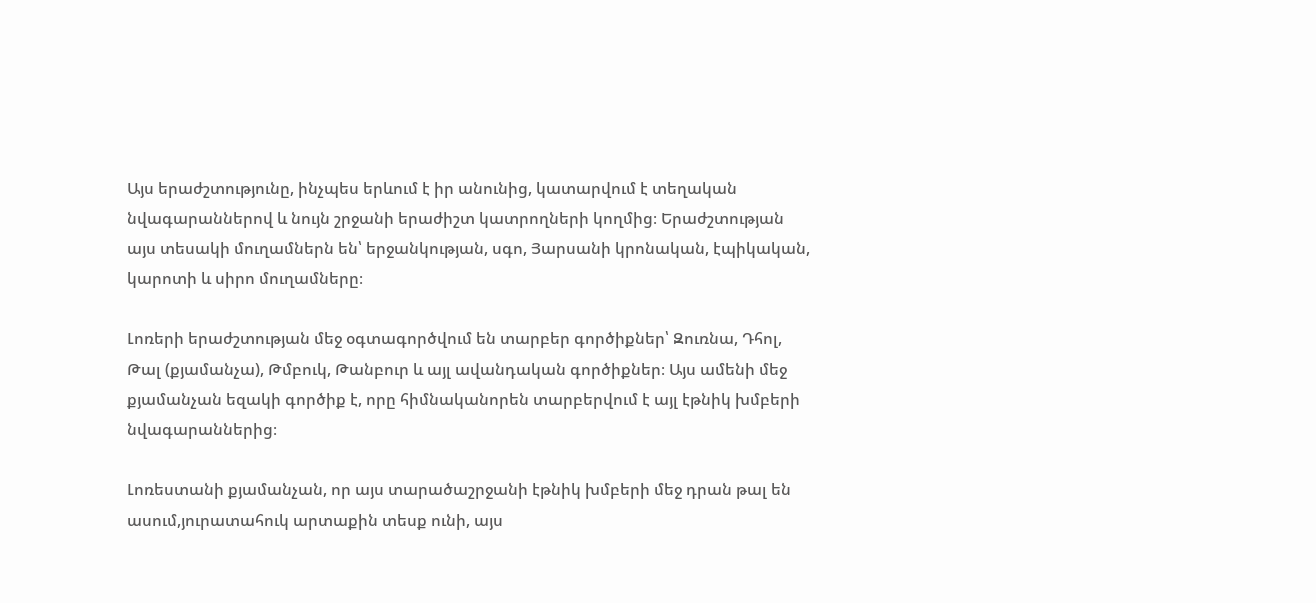Այս երաժշտությունը, ինչպես երևում է իր անունից, կատարվում է տեղական նվագարաններով և նույն շրջանի երաժիշտ կատրողների կողմից։ Երաժշտության այս տեսակի մուղամներն են՝ երջանկության, սգո, Յարսանի կրոնական, էպիկական, կարոտի և սիրո մուղամները։

Լոռերի երաժշտության մեջ օգտագործվում են տարբեր գործիքներ՝ Զուռնա, Դհոլ, Թալ (քյամանչա), Թմբուկ, Թանբուր և այլ ավանդական գործիքներ։ Այս ամենի մեջ քյամանչան եզակի գործիք է, որը հիմնականորեն տարբերվում է այլ էթնիկ խմբերի նվագարաններից։

Լոռեստանի քյամանչան, որ այս տարածաշրջանի էթնիկ խմբերի մեջ դրան թալ են ասում,յուրատահուկ արտաքին տեսք ունի, այս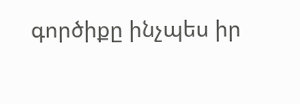գործիքը ինչպես իր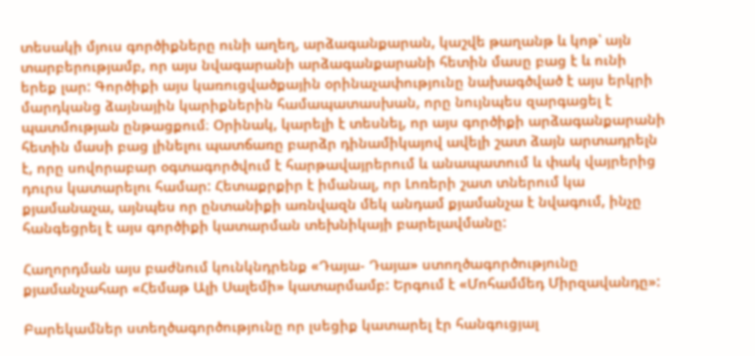տեսակի մյուս գործիքները ունի աղեղ, արձագանքարան, կաշվե թաղանթ և կոթ՝ այն տարբերությամբ, որ այս նվագարանի արձագանքարանի հետին մասը բաց է և ունի երեք լար: Գործիքի այս կառուցվածքային օրինաչափությունը նախագծված է այս երկրի մարդկանց ձայնային կարիքներին համապատասխան, որը նույնպես զարգացել է պատմության ընթացքում։ Օրինակ, կարելի է տեսնել, որ այս գործիքի արձագանքարանի հետին մասի բաց լինելու պատճառը բարձր դինամիկայով ավելի շատ ձայն արտադրելն է, որը սովորաբար օգտագործվում է հարթավայրերում և անապատում և փակ վայրերից դուրս կատարելու համար: Հետաքրքիր է իմանալ, որ Լոռերի շատ տներում կա քյամանաչա, այնպես որ ընտանիքի առնվազն մեկ անդամ քյամանչա է նվագում, ինչը հանգեցրել է այս գործիքի կատարման տեխնիկայի բարելավմանը:

Հաղորդման այս բաժնում կունկնդրենք «Դայա- Դայա» ստողծագործությունը քյամանչահար «Հեմաթ Ալի Սալեմի» կատարմամբ: Երգում է «Մոհամմեդ Միրզավանդը»:

Բարեկամներ ստեղծագործությունը որ լսեցիք կատարել էր հանգուցյալ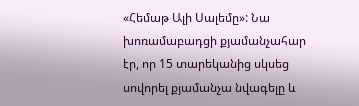«Հեմաթ Ալի Սալեմը»: Նա խոռամաբադցի քյամանչահար էր, որ 15 տարեկանից սկսեց սովորել քյամանչա նվագելը և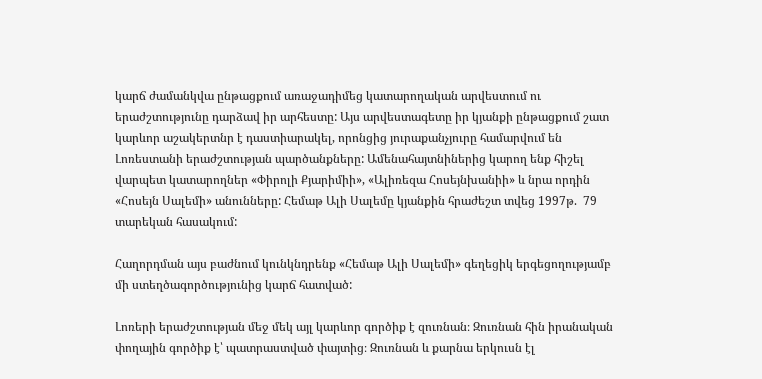կարճ ժամանկվա ընթացքում առաջադիմեց կատարողական արվեստում ու երաժշտությունը դարձավ իր արհեստը: Այս արվեստագետը իր կյանքի ընթացքում շատ կարևոր աշակերտնր է դաստիարակել, որոնցից յուրաքանչյուրը համարվում են Լոռեստանի երաժշտության պարծանքները: Ամենահայտնիներից կարող ենք հիշել վարպետ կատարողներ «Փիրոլի Քյարիմիի», «Ալիռեզա Հոսեյնխանիի» և նրա որդին «Հոսեյն Սալեմի» անունները: Հեմաթ Ալի Սալեմը կյանքին հրաժեշտ տվեց 1997թ.  79 տարեկան հասակում:

Հաղորդման այս բաժնում կունկնդրենք «Հեմաթ Ալի Սալեմի» գեղեցիկ երգեցողությամբ մի ստեղծագործությունից կարճ հատված:

Լոռերի երաժշտության մեջ մեկ այլ կարևոր գործիք է զուռնան։ Զուռնան հին իրանական փողային գործիք է՝ պատրաստված փայտից։ Զուռնան և քարնա երկուսն էլ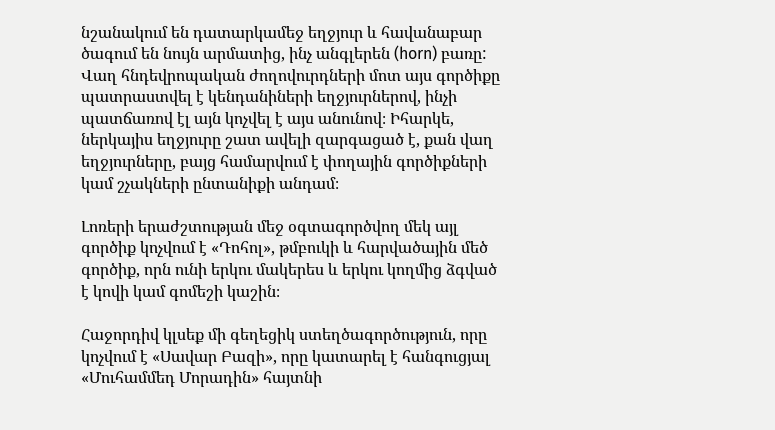նշանակում են դատարկամեջ եղջյուր և հավանաբար ծագում են նույն արմատից, ինչ անգլերեն (horn) բառը: Վաղ հնդեվրոպական ժողովուրդների մոտ այս գործիքը պատրաստվել է կենդանիների եղջյուրներով, ինչի պատճառով էլ այն կոչվել է այս անունով։ Իհարկե, ներկայիս եղջյուրը շատ ավելի զարգացած է, քան վաղ եղջյուրները, բայց համարվում է փողային գործիքների կամ շչակների ընտանիքի անդամ։

Լոռերի երաժշտության մեջ օգտագործվող մեկ այլ գործիք կոչվում է «Դոհոլ», թմբուկի և հարվածային մեծ գործիք, որն ունի երկու մակերես և երկու կողմից ձգված է կովի կամ գոմեշի կաշին։

Հաջորդիվ կլսեք մի գեղեցիկ ստեղծագործություն, որը կոչվում է «Սավար Բազի», որը կատարել է հանգուցյալ «Մուհամմեդ Մորադին» հայտնի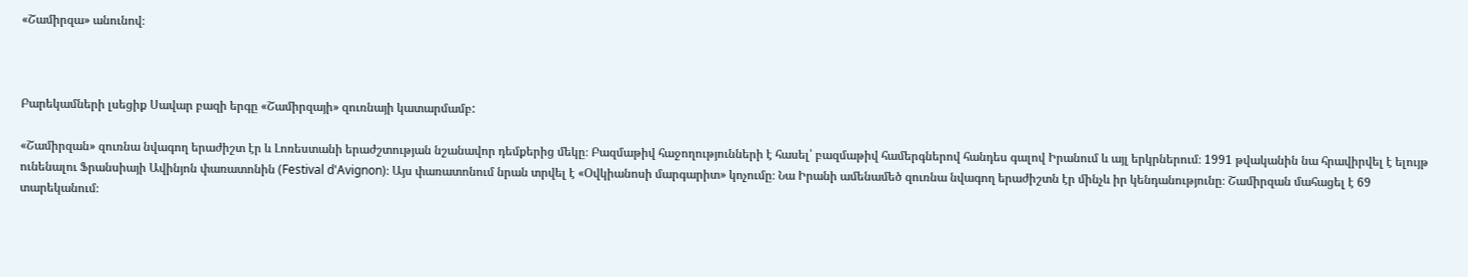«Շամիրզա» անունով։



Բարեկամների լսեցիք Սավար բազի երգը «Շամիրզայի» զուռնայի կատարմամբ:

«Շամիրզան» զուռնա նվագող երաժիշտ էր և Լոռեստանի երաժշտության նշանավոր դեմքերից մեկը։ Բազմաթիվ հաջողությունների է հասել՝ բազմաթիվ համերգներով հանդես գալով Իրանում և այլ երկրներում։ 1991 թվականին նա հրավիրվել է ելույթ ունենալու Ֆրանսիայի Ավինյոն փառատոնին (Festival d'Avignon)։ Այս փառատոնում նրան տրվել է «Օվկիանոսի մարգարիտ» կոչումը։ Նա Իրանի ամենամեծ զուռնա նվագող երաժիշտն էր մինչև իր կենդանությունը։ Շամիրզան մահացել է 69 տարեկանում։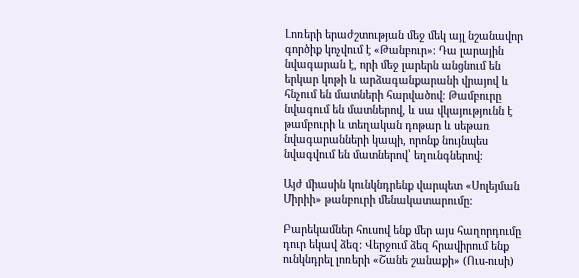Լոռերի երաժշտության մեջ մեկ այլ նշանավոր գործիք կոչվում է «Թանբուր»։ Դա լարային նվագարան է, որի մեջ լարերն անցնում են երկար կոթի և արձագանքարանի վրայով և հնչում են մատների հարվածով։ Թամբուրը նվագում են մատներով, և սա վկայությունն է թամբուրի և տեղական դոթար և սեթառ նվագարանների կապի, որոնք նույնպես նվագվում են մատներով՝ եղունգներով։

Այժ միասին կունկնդրենք վարպետ «Սոլեյման Միրիի» թանբուրի մենակատարումը:

Բարեկամներ հուսով ենք մեր այս հաղորդումը դուր եկավ ձեզ: Վերջում ձեզ հրավիրում ենք ունկնդրել լոռերի «Շանե շանաքի» (Ուս-ուսի)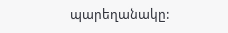պարեղանակը: